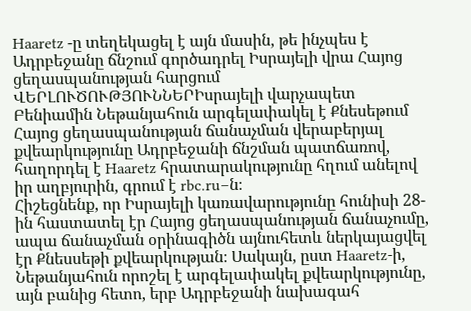Haaretz -ը տեղեկացել է այն մասին, թե ինչպես է Ադրբեջանը ճնշում գործադրել Իսրայելի վրա Հայոց ցեղասպանության հարցում
ՎԵՐԼՈՒԾՈՒԹՅՈՒՆՆԵՐԻսրայելի վարչապետ Բենիամին Նեթանյահուն արգելափակել է Քնեսեթում Հայոց ցեղասպանության ճանաչման վերաբերյալ քվեարկությունը Ադրբեջանի ճնշման պատճառով, հաղորդել է Haaretz հրատարակությունը հղում անելով իր աղբյուրին, գրում է rbc.ru–ն։
Հիշեցնենք, որ Իսրայելի կառավարությունը հունիսի 28-ին հաստատել էր Հայոց ցեղասպանության ճանաչումը, ապա ճանաչման օրինագիծն այնուհետև ներկայացվել էր Քնեսսեթի քվեարկության։ Սակայն, ըստ Haaretz-ի, Նեթանյահուն որոշել է արգելափակել քվեարկությունը, այն բանից հետո, երբ Ադրբեջանի նախագահ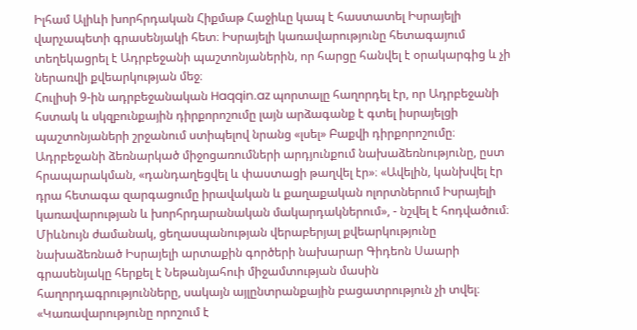Իլհամ Ալիևի խորհրդական Հիքմաթ Հաջիևը կապ է հաստատել Իսրայելի վարչապետի գրասենյակի հետ։ Իսրայելի կառավարությունը հետագայում տեղեկացրել է Ադրբեջանի պաշտոնյաներին, որ հարցը հանվել է օրակարգից և չի ներառվի քվեարկության մեջ։
Հուլիսի 9-ին ադրբեջանական Haqqin.az պորտալը հաղորդել էր, որ Ադրբեջանի հստակ և սկզբունքային դիրքորոշումը լայն արձագանք է գտել իսրայելցի պաշտոնյաների շրջանում ստիպելով նրանց «լսել» Բաքվի դիրքորոշումը։ Ադրբեջանի ձեռնարկած միջոցառումների արդյունքում նախաձեռնությունը, ըստ հրապարակման, «դանդաղեցվել և փաստացի թաղվել էր»։ «Ավելին, կանխվել էր դրա հետագա զարգացումը իրավական և քաղաքական ոլորտներում Իսրայելի կառավարության և խորհրդարանական մակարդակներում», - նշվել է հոդվածում։
Միևնույն ժամանակ, ցեղասպանության վերաբերյալ քվեարկությունը նախաձեռնած Իսրայելի արտաքին գործերի նախարար Գիդեոն Սաարի գրասենյակը հերքել է Նեթանյահուի միջամտության մասին հաղորդագրությունները, սակայն այլընտրանքային բացատրություն չի տվել։ «Կառավարությունը որոշում է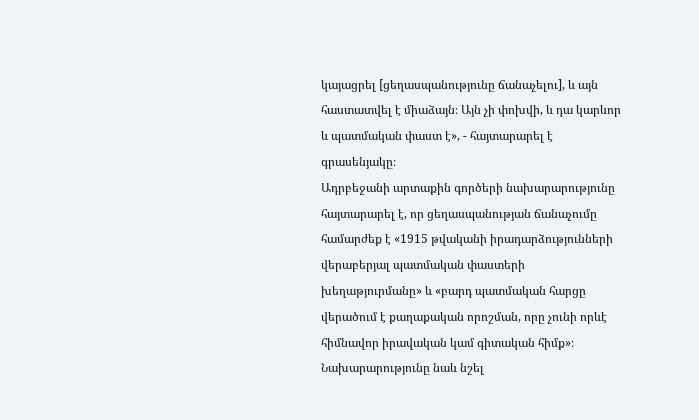կայացրել [ցեղասպանությունը ճանաչելու], և այն հաստատվել է միաձայն։ Այն չի փոխվի, և դա կարևոր և պատմական փաստ է», - հայտարարել է գրասենյակը։
Ադրբեջանի արտաքին գործերի նախարարությունը հայտարարել է, որ ցեղասպանության ճանաչումը համարժեք է «1915 թվականի իրադարձությունների վերաբերյալ պատմական փաստերի խեղաթյուրմանը» և «բարդ պատմական հարցը վերածում է քաղաքական որոշման, որը չունի որևէ հիմնավոր իրավական կամ գիտական հիմք»։ Նախարարությունը նաև նշել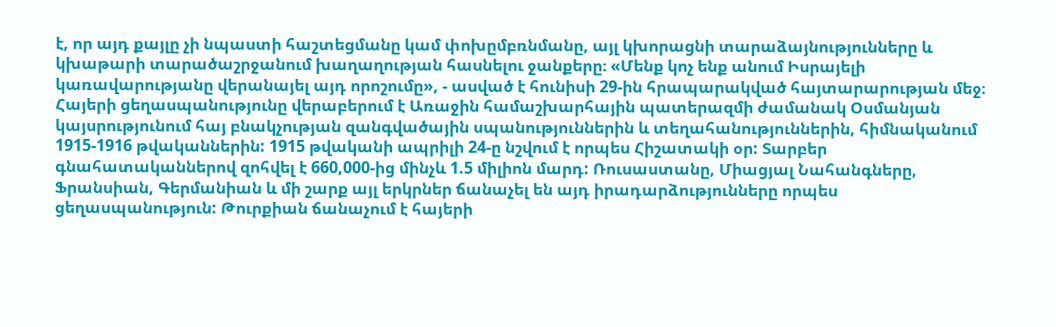է, որ այդ քայլը չի նպաստի հաշտեցմանը կամ փոխըմբռնմանը, այլ կխորացնի տարաձայնությունները և կխաթարի տարածաշրջանում խաղաղության հասնելու ջանքերը։ «Մենք կոչ ենք անում Իսրայելի կառավարությանը վերանայել այդ որոշումը», - ասված է հունիսի 29-ին հրապարակված հայտարարության մեջ։
Հայերի ցեղասպանությունը վերաբերում է Առաջին համաշխարհային պատերազմի ժամանակ Օսմանյան կայսրությունում հայ բնակչության զանգվածային սպանություններին և տեղահանություններին, հիմնականում 1915-1916 թվականներին: 1915 թվականի ապրիլի 24-ը նշվում է որպես Հիշատակի օր: Տարբեր գնահատականներով զոհվել է 660,000-ից մինչև 1.5 միլիոն մարդ: Ռուսաստանը, Միացյալ Նահանգները, Ֆրանսիան, Գերմանիան և մի շարք այլ երկրներ ճանաչել են այդ իրադարձությունները որպես ցեղասպանություն: Թուրքիան ճանաչում է հայերի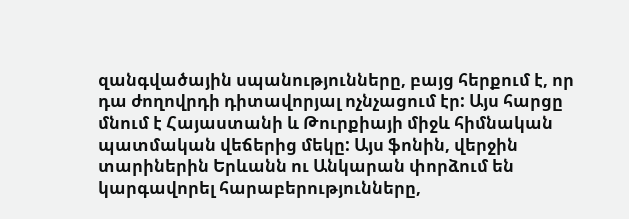զանգվածային սպանությունները, բայց հերքում է, որ դա ժողովրդի դիտավորյալ ոչնչացում էր: Այս հարցը մնում է Հայաստանի և Թուրքիայի միջև հիմնական պատմական վեճերից մեկը: Այս ֆոնին, վերջին տարիներին Երևանն ու Անկարան փորձում են կարգավորել հարաբերությունները,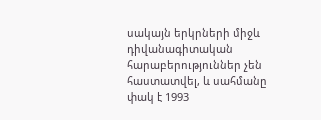սակայն երկրների միջև դիվանագիտական հարաբերություններ չեն հաստատվել, և սահմանը փակ է 1993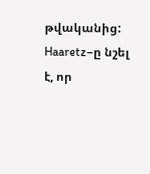թվականից: Haaretz–ը նշել է, որ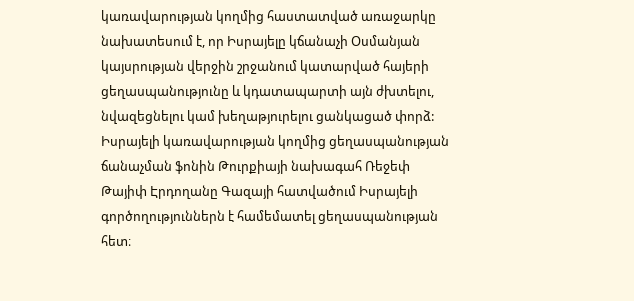կառավարության կողմից հաստատված առաջարկը նախատեսում է, որ Իսրայելը կճանաչի Օսմանյան կայսրության վերջին շրջանում կատարված հայերի ցեղասպանությունը և կդատապարտի այն ժխտելու, նվազեցնելու կամ խեղաթյուրելու ցանկացած փորձ: Իսրայելի կառավարության կողմից ցեղասպանության ճանաչման ֆոնին Թուրքիայի նախագահ Ռեջեփ Թայիփ Էրդողանը Գազայի հատվածում Իսրայելի գործողություններն է համեմատել ցեղասպանության հետ։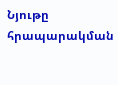Նյութը հրապարակման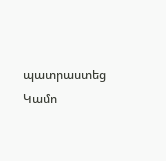պատրաստեց Կամո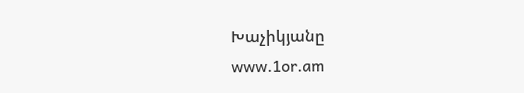Խաչիկյանը
www.1or.am